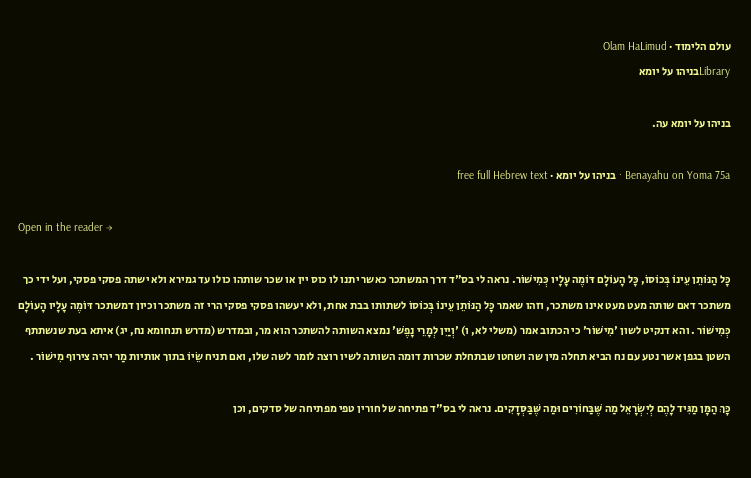עולם הלימוד · Olam HaLimud
Libraryבניהו על יומא

בניהו על יומא עה.

Benayahu on Yoma 75a · בניהו על יומא · free full Hebrew text

Open in the reader →

כָּל הַנּוֹתֵן עֵינוֹ בְּכוֹסוֹ, כָּל הָעוֹלָם דּוֹמֶה עָלָיו כְּמִישׁוֹר. נראה לי בס"ד דרך המשתכר כאשר יתנו לו כוס יין או שכר שותהו כולו עד גמירא ולא ישתה פסקי פסקי, ועל ידי כך משתכר דאם שותה מעט מעט אינו משתכר, וזהו שאמר כָּל הַנּוֹתֵן עֵינוֹ בְּכוֹסוֹ לשתותו בבת אחת, ולא יעשהו פסקי פסקי הרי זה משתכר וכיון דמשתכר דּוֹמֶה עָלָיו הָעוֹלָם כְּמִישׁוֹר . והא דנקיט לשון 'מִישׁוֹר' כי הכתוב אמר (משלי לא, ו) 'וְיַיִן לְמָרֵי נָפֶשׁ' נמצא השותה להשתכר הוא מר, ובמדרש (מדרש תנחומא נח, יג) איתא בעת שנשתתף השטן בגפן אשר נטע עם נח הביא תחלה מין שה ושחטו שבתחלת שכרות דומה השותה לשיו רוצה לומר לשה שלו, ואם תניח שֵׂיוֹ בתוך אותיות מַר יהיה צירוף מִישׁוֹר .

כָּךְ הַמָּן מַגִּיד לָהֶם לְיִשְׂרָאֵל מַה שֶּׁבַּחוֹרִים וּמַה שֶּׁבַּסְּדָקִים. נראה לי בס"ד פתיחה של חורין טפי מפתיחה של סדקים, וכן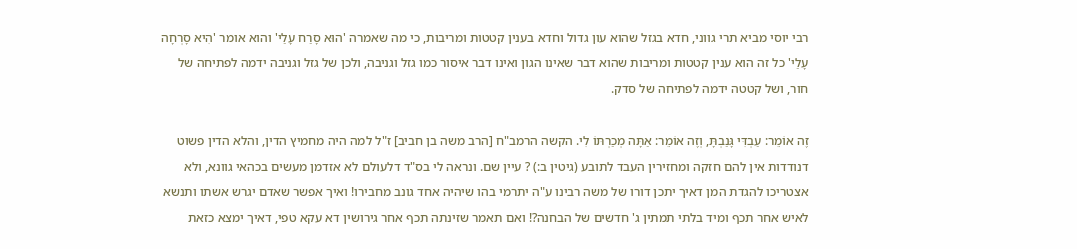רבי יוסי מביא תרי גווני, חדא בגזל שהוא עון גדול וחדא בענין קטטות ומריבות, כי מה שאמרה 'הוּא סָרַח עָלַי' והוא אומר 'הִיא סָרְחָה עָלַי' כל זה הוא ענין קטטות ומריבות שהוא דבר שאינו הגון ואינו דבר איסור כמו גזל וגניבה, ולכן של גזל וגניבה ידמה לפתיחה של חור, ושל קטטה ידמה לפתיחה של סדק.

זֶה אוֹמֵר: עַבְדִּי גָּנַבְתָּ, וְזֶה אוֹמֵר: אַתָּה מְכַרְתּוֹ לִי. הקשה הרמב"ח [הרב משה בן חביב] ז"ל למה היה מחמיץ הדין, והלא הדין פשוט דנודדות אין להם חזקה ומחזירין העבד לתובע (גיטין ב:) ? עיין שם. ונראה לי בס"ד דלעולם לא אזדמן מעשים בכהאי גוונא, ולא אצטריכו להגדת המן דאיך יתכן דורו של משה רבינו ע"ה יתרמי בהו שיהיה אחד גונב מחבירו! ואיך אפשר שאדם יגרש אשתו ותנשא לאיש אחר תכף ומיד בלתי תמתין ג' חדשים של הבחנה?! ואם תאמר שזינתה תכף אחר גירושין דא עקא טפי, דאיך ימצא כזאת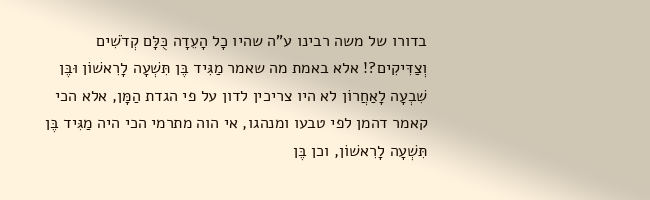בדורו של משה רבינו ע"ה שהיו כָל הָעֵדָה כֻּלָּם קְדֹשִׁים וְצַדִּיקִים?! אלא באמת מה שאמר מַגִּיד בֶּן תִּשְׁעָה לָרִאשׁוֹן וּבֶּן שִׁבְעָה לָאַחֲרוֹן לא היו צריכין לדון על פי הגדת הַמָּן, אלא הכי קאמר דהמן לפי טבעו ומנהגו, אי הוה מתרמי הכי היה מַגִּיד בֶּן תִּשְׁעָה לָרִאשׁוֹן, וכן בֶּן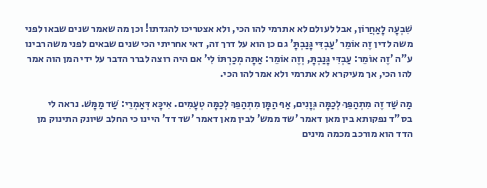שִׁבְעָה לָאַחֲרוֹן, אבל לעולם לא אתרמי להו הכי, ולא אצטריכו להגדתו! וכן מה שאמר שנים שבאו לפני משה לדין זֶה אוֹמֵר 'עַבְדִּי גָּנַבְתָּ' גם כן הוא על דרך זה, דאי אחריתי הכי שנים שבאים לפני משה רבינו ע"ה 'זֶה אוֹמֵר: עַבְדִּי גָּנַבְתָּ, וְזֶה אוֹמֵר: אַתָּה מְכַרְתּוֹ לִי' אם היה רוצה לברר הדבר על ידי המן הוה אמר להו הכי, אך מעיקרא לא אתרמי ולא אמר להו הכי.

מַה שַּׁד זֶה מִתְהַפֵּךְ לְכַמָּה גְּוָנִים, אַף הַמָּן מִתְהַפֵּךְ לְכַמָּה טְעָמִים. אִיכָּא דְּאַמְרֵי: שַׁד מַמָּשׁ. נראה לי בס"ד נפקותא בין מאן דאמר 'שד ממש' לבין מאן דאמר 'שד דד' היינו כי החלב שיונק התינוק מן הדד הוא מורכב מכמה מינים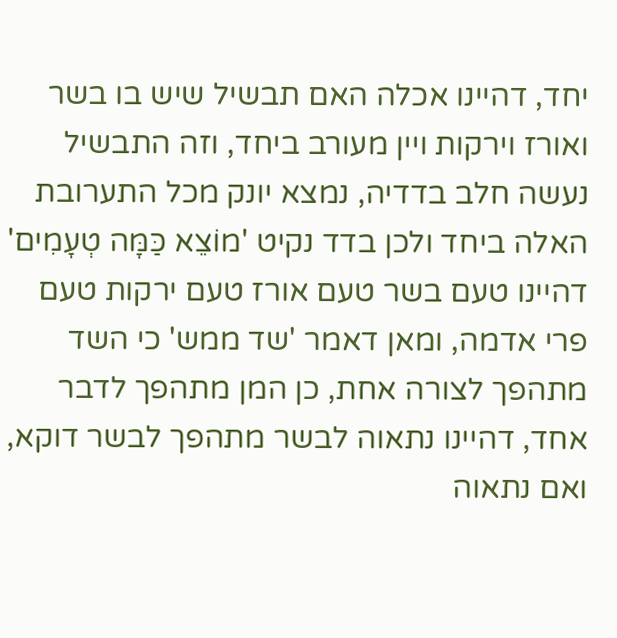יחד, דהיינו אכלה האם תבשיל שיש בו בשר ואורז וירקות ויין מעורב ביחד, וזה התבשיל נעשה חלב בדדיה, נמצא יונק מכל התערובת האלה ביחד ולכן בדד נקיט 'מוֹצֵא כַּמָּה טְעָמִים' דהיינו טעם בשר טעם אורז טעם ירקות טעם פרי אדמה, ומאן דאמר 'שד ממש' כי השד מתהפך לצורה אחת, כן המן מתהפך לדבר אחד, דהיינו נתאוה לבשר מתהפך לבשר דוקא, ואם נתאוה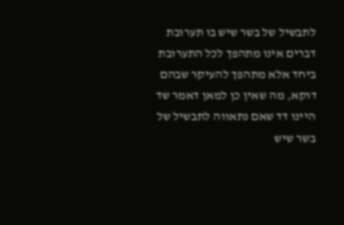לתבשיל של בשר שיש בו תערובת דברים אינו מתהפך לכל התערובת ביחד אלא מתהפך להעיקר שבהם דוקא, מה שאין כן למאן דאמר שד היינו דד שאם נתאווה לתבשיל של בשר שיש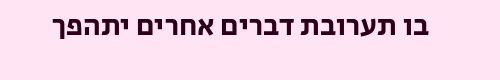בו תערובת דברים אחרים יתהפך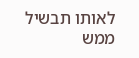לאותו תבשיל ממש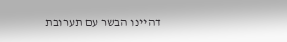דהיינו הבשר עם תערובת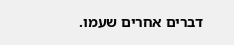דברים אחרים שעמו.